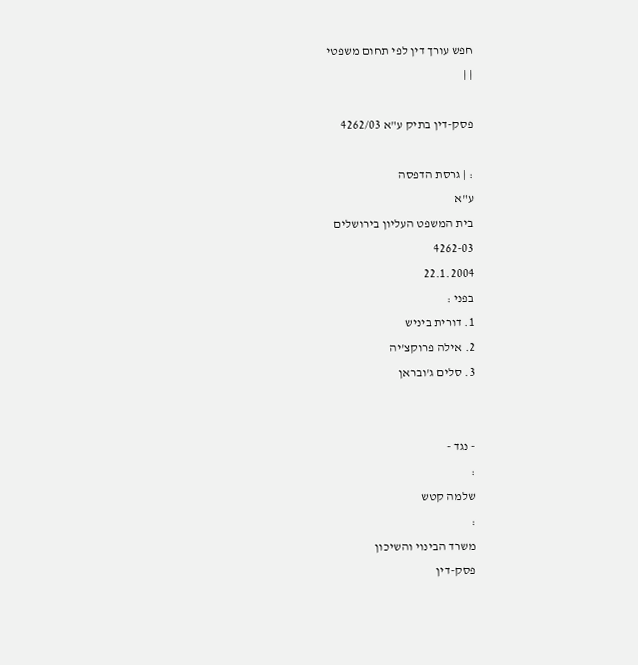חפש עורך דין לפי תחום משפטי
| |

פסק-דין בתיק ע"א 4262/03

: | גרסת הדפסה
ע"א
בית המשפט העליון בירושלים
4262-03
22.1.2004
בפני :
1. דורית ביניש
2. אילה פרוקצ'יה
3. סלים ג'ובראן


- נגד -
:
שלמה קטש
:
משרד הבינוי והשיכון
פסק-דין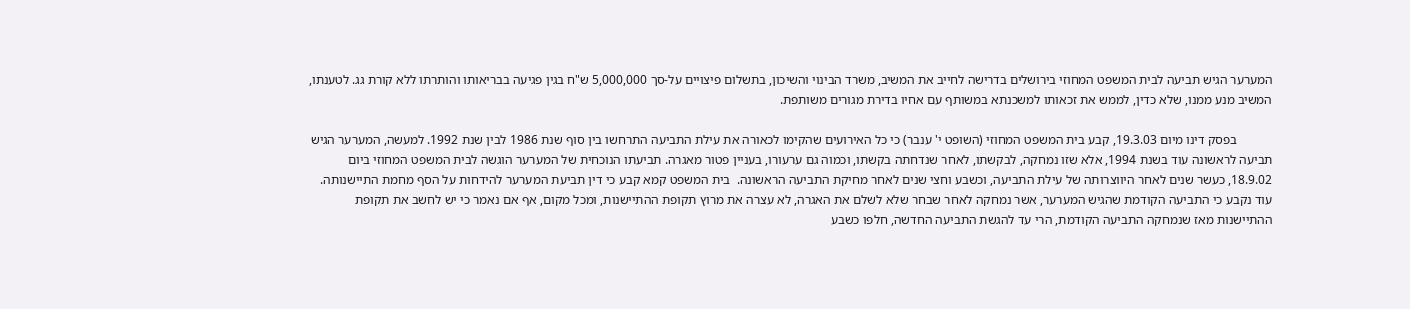המערער הגיש תביעה לבית המשפט המחוזי בירושלים בדרישה לחייב את המשיב, משרד הבינוי והשיכון, בתשלום פיצויים על-סך 5,000,000 ש"ח בגין פגיעה בבריאותו והותרתו ללא קורת גג. לטענתו, המשיב מנע ממנו, שלא כדין, לממש את זכאותו למשכנתא במשותף עם אחיו בדירת מגורים משותפת.

           בפסק דינו מיום 19.3.03, קבע בית המשפט המחוזי (השופט י' ענבר) כי כל האירועים שהקימו לכאורה את עילת התביעה התרחשו בין סוף שנת 1986 לבין שנת 1992. למעשה, המערער הגיש תביעה לראשונה עוד בשנת 1994, אלא שזו נמחקה, לבקשתו, לאחר שנדחתה בקשתו, וכמוה גם ערעורו, בעניין פטור מאגרה. תביעתו הנוכחית של המערער הוגשה לבית המשפט המחוזי ביום 18.9.02, כעשר שנים לאחר היווצרותה של עילת התביעה, וכשבע וחצי שנים לאחר מחיקת התביעה הראשונה.  בית המשפט קמא קבע כי דין תביעת המערער להידחות על הסף מחמת התיישנותה. עוד נקבע כי התביעה הקודמת שהגיש המערער, אשר נמחקה לאחר שבחר שלא לשלם את האגרה, לא עצרה את מרוץ תקופת ההתיישנות, ומכל מקום, אף אם נאמר כי יש לחשב את תקופת ההתיישנות מאז שנמחקה התביעה הקודמת, הרי עד להגשת התביעה החדשה, חלפו כשבע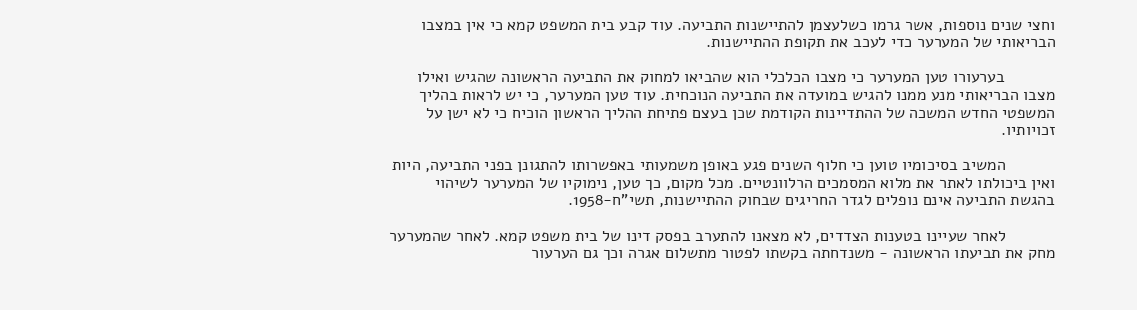וחצי שנים נוספות, אשר גרמו כשלעצמן להתיישנות התביעה. עוד קבע בית המשפט קמא כי אין במצבו הבריאותי של המערער כדי לעכב את תקופת ההתיישנות.

           בערעורו טען המערער כי מצבו הכלכלי הוא שהביאו למחוק את התביעה הראשונה שהגיש ואילו מצבו הבריאותי מנע ממנו להגיש במועדה את התביעה הנוכחית. עוד טען המערער, כי יש לראות בהליך המשפטי החדש המשכה של ההתדיינות הקודמת שכן בעצם פתיחת ההליך הראשון הוכיח כי לא ישן על זכויותיו.

           המשיב בסיכומיו טוען כי חלוף השנים פגע באופן משמעותי באפשרותו להתגונן בפני התביעה, היות ואין ביכולתו לאתר את מלוא המסמכים הרלוונטיים. מכל מקום, כך טען, נימוקיו של המערער לשיהוי בהגשת התביעה אינם נופלים לגדר החריגים שבחוק ההתיישנות, תשי"ח-1958.

           לאחר שעיינו בטענות הצדדים, לא מצאנו להתערב בפסק דינו של בית משפט קמא. לאחר שהמערער מחק את תביעתו הראשונה - משנדחתה בקשתו לפטור מתשלום אגרה וכך גם הערעור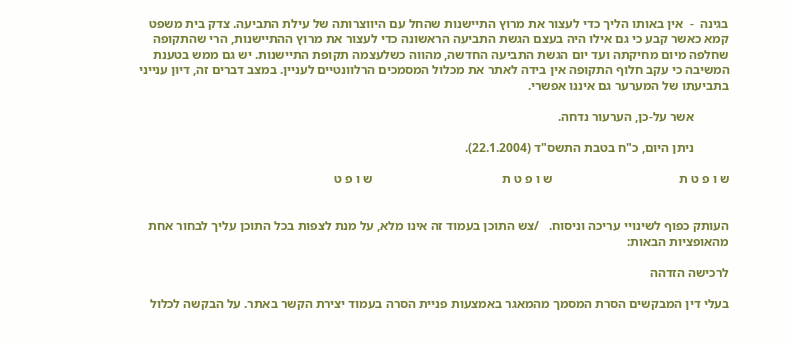בגינה  -  אין באותו הליך כדי לעצור את מרוץ התיישנות שהחל עם היווצרותה של עילת התביעה. צדק בית משפט קמא כאשר קבע כי גם אילו היה בעצם הגשת התביעה הראשונה כדי לעצור את מרוץ ההתיישנות, הרי שהתקופה שחלפה מיום מחיקתה ועד יום הגשת התביעה החדשה, מהווה כשלעצמה תקופת התיישנות. יש גם ממש בטענת המשיבה כי עקב חלוף התקופה אין בידה לאתר את מכלול המסמכים הרלוונטיים לעניין. במצב דברים זה, דיון ענייני בתביעתו של המערער גם איננו אפשרי.

           אשר על-כן, הערעור נדחה.

           ניתן היום, כ"ח בטבת התשס"ד (22.1.2004).

ש ו פ ט ת                                       ש ו פ ט ת                                        ש ו פ ט


העותק כפוף לשינויי עריכה וניסוח.   /צש התוכן בעמוד זה אינו מלא, על מנת לצפות בכל התוכן עליך לבחור אחת מהאופציות הבאות:

לרכישה הזדהה

בעלי דין המבקשים הסרת המסמך מהמאגר באמצעות פניית הסרה בעמוד יצירת הקשר באתר. על הבקשה לכלול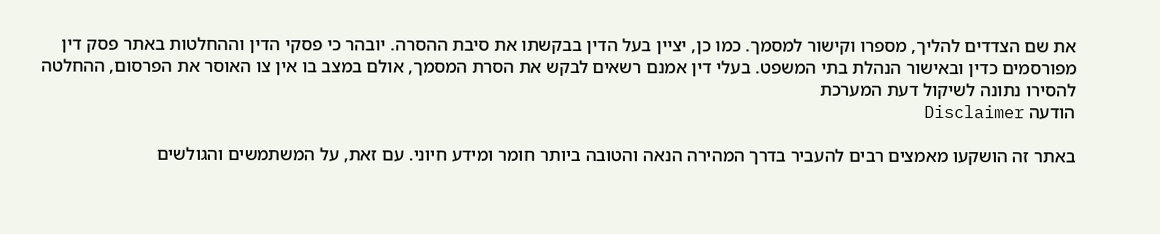את שם הצדדים להליך, מספרו וקישור למסמך. כמו כן, יציין בעל הדין בבקשתו את סיבת ההסרה. יובהר כי פסקי הדין וההחלטות באתר פסק דין מפורסמים כדין ובאישור הנהלת בתי המשפט. בעלי דין אמנם רשאים לבקש את הסרת המסמך, אולם במצב בו אין צו האוסר את הפרסום, ההחלטה להסירו נתונה לשיקול דעת המערכת
הודעה Disclaimer

באתר זה הושקעו מאמצים רבים להעביר בדרך המהירה הנאה והטובה ביותר חומר ומידע חיוני. עם זאת, על המשתמשים והגולשים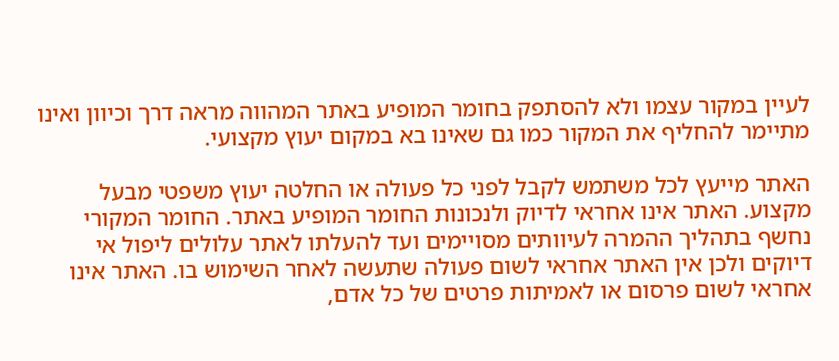לעיין במקור עצמו ולא להסתפק בחומר המופיע באתר המהווה מראה דרך וכיוון ואינו מתיימר להחליף את המקור כמו גם שאינו בא במקום יעוץ מקצועי.

האתר מייעץ לכל משתמש לקבל לפני כל פעולה או החלטה יעוץ משפטי מבעל מקצוע. האתר אינו אחראי לדיוק ולנכונות החומר המופיע באתר. החומר המקורי נחשף בתהליך ההמרה לעיוותים מסויימים ועד להעלתו לאתר עלולים ליפול אי דיוקים ולכן אין האתר אחראי לשום פעולה שתעשה לאחר השימוש בו. האתר אינו אחראי לשום פרסום או לאמיתות פרטים של כל אדם,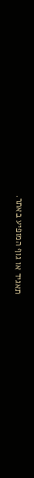תאגיד או גוף המופיע באתר.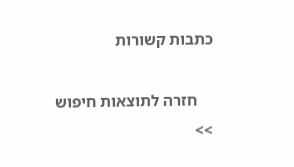כתבות קשורות

    חזרה לתוצאות חיפוש >>